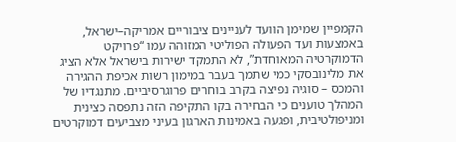הקמפיין שמימן הוועד לעניינים ציבוריים אמריקה–ישראל, באמצעות ועד הפעולה הפוליטי המזוהה עמו “פרויקט הדמוקרטיה המאוחדת”, לא התמקד ישירות בישראל אלא הציג את מלינובסקי כמי שתמך בעבר במימון רשות אכיפת ההגירה והמכס – סוגיה נפיצה בקרב בוחרים פרוגרסיביים. מתנגדיו של המהלך טוענים כי הבחירה בקו התקיפה הזה נתפסה כצינית ומניפולטיבית, ופגעה באמינות הארגון בעיני מצביעים דמוקרטים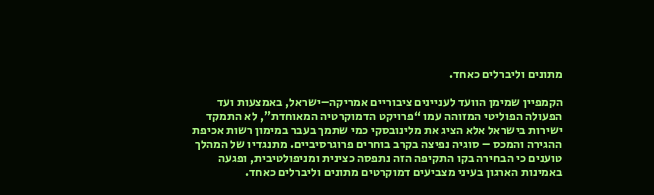מתונים וליברלים כאחד.

הקמפיין שמימן הוועד לעניינים ציבוריים אמריקה–ישראל, באמצעות ועד הפעולה הפוליטי המזוהה עמו “פרויקט הדמוקרטיה המאוחדת”, לא התמקד ישירות בישראל אלא הציג את מלינובסקי כמי שתמך בעבר במימון רשות אכיפת ההגירה והמכס – סוגיה נפיצה בקרב בוחרים פרוגרסיביים. מתנגדיו של המהלך טוענים כי הבחירה בקו התקיפה הזה נתפסה כצינית ומניפולטיבית, ופגעה באמינות הארגון בעיני מצביעים דמוקרטים מתונים וליברלים כאחד.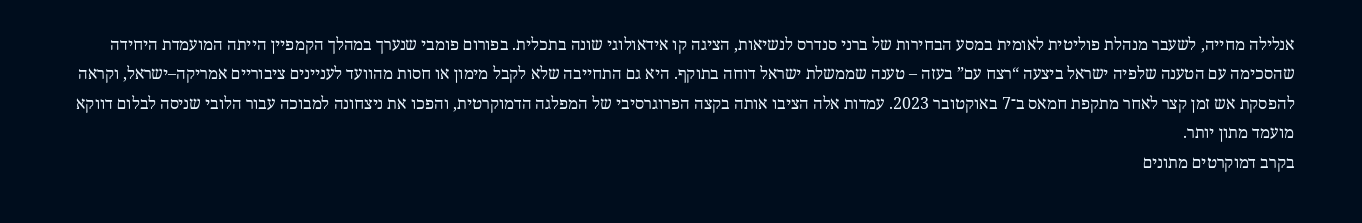אנלילה מחייה, לשעבר מנהלת פוליטית לאומית במסע הבחירות של ברני סנדרס לנשיאות, הציגה קו אידאולוגי שונה בתכלית. בפורום פומבי שנערך במהלך הקמפיין הייתה המועמדת היחידה שהסכימה עם הטענה שלפיה ישראל ביצעה “רצח עם” בעזה – טענה שממשלת ישראל דוחה בתוקף. היא גם התחייבה שלא לקבל מימון או חסות מהוועד לעניינים ציבוריים אמריקה–ישראל, וקראה להפסקת אש זמן קצר לאחר מתקפת חמאס ב־7 באוקטובר 2023. עמדות אלה הציבו אותה בקצה הפרוגרסיבי של המפלגה הדמוקרטית, והפכו את ניצחונה למבוכה עבור הלובי שניסה לבלום דווקא מועמד מתון יותר.
בקרב דמוקרטים מתונים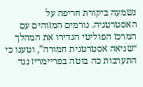נשמעה ביקורת חריפה על האסטרטגיה. גורמים המזוהים עם המרכז הפוליטי הגדירו את המהלך “שגיאה אסטרטגית חמורה”, וטענו כי התערבות כה בוטה בפריימריז נגד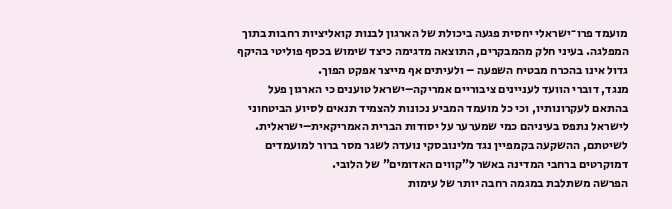מועמד פרו־ישראלי יחסית פגעה ביכולת של הארגון לבנות קואליציות רחבות בתוך המפלגה. בעיני חלק מהמבקרים, התוצאה מדגימה כיצד שימוש בכסף פוליטי בהיקף גדול אינו בהכרח מבטיח השפעה – ולעיתים אף מייצר אפקט הפוך.
מנגד, דוברי הוועד לעניינים ציבוריים אמריקה–ישראל טוענים כי הארגון פעל בהתאם לעקרונותיו, וכי כל מועמד המביע נכונות להצמיד תנאים לסיוע הביטחוני לישראל נתפס בעיניהם כמי שמערער על יסודות הברית האמריקאית–ישראלית. לשיטתם, ההשקעה בקמפיין נגד מלינובסקי נועדה לשגר מסר ברור למועמדים דמוקרטים ברחבי המדינה באשר ל”קווים האדומים” של הלובי.
הפרשה משתלבת במגמה רחבה יותר של עימות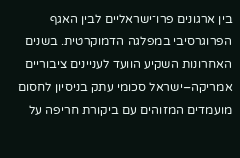בין ארגונים פרו־ישראליים לבין האגף הפרוגרסיבי במפלגה הדמוקרטית. בשנים האחרונות השקיע הוועד לעניינים ציבוריים אמריקה–ישראל סכומי עתק בניסיון לחסום מועמדים המזוהים עם ביקורת חריפה על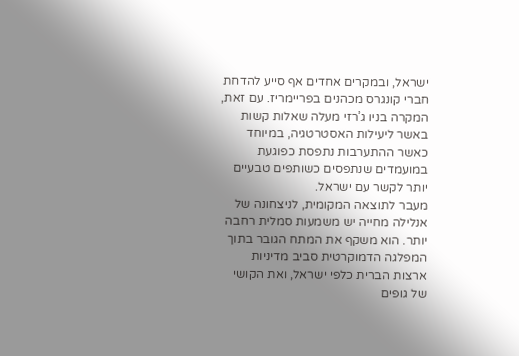ישראל, ובמקרים אחדים אף סייע להדחת חברי קונגרס מכהנים בפריימריז. עם זאת, המקרה בניו ג’רזי מעלה שאלות קשות באשר ליעילות האסטרטגיה, במיוחד כאשר ההתערבות נתפסת כפוגעת במועמדים שנתפסים כשותפים טבעיים יותר לקשר עם ישראל.
מעבר לתוצאה המקומית, לניצחונה של אנלילה מחייה יש משמעות סמלית רחבה יותר. הוא משקף את המתח הגובר בתוך המפלגה הדמוקרטית סביב מדיניות ארצות הברית כלפי ישראל, ואת הקושי של גופים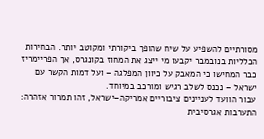מסורתיים להשפיע על שיח שהופך ביקורתי ומקוטב יותר. הבחירות הכלליות בנובמבר יקבעו מי ייצג את המחוז בקונגרס, אך הפריימריז כבר המחישו כי המאבק על כיוון המפלגה – ועל דמות הקשר עם ישראל – נכנס לשלב רגיש ומורכב במיוחד.
עבור הוועד לעניינים ציבוריים אמריקה–ישראל, זהו תמרור אזהרה: התערבות אגרסיבית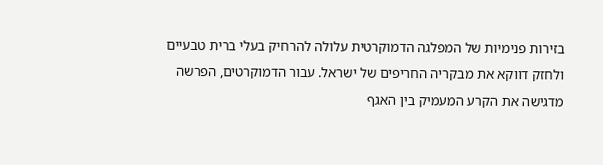בזירות פנימיות של המפלגה הדמוקרטית עלולה להרחיק בעלי ברית טבעיים ולחזק דווקא את מבקריה החריפים של ישראל. עבור הדמוקרטים, הפרשה מדגישה את הקרע המעמיק בין האגף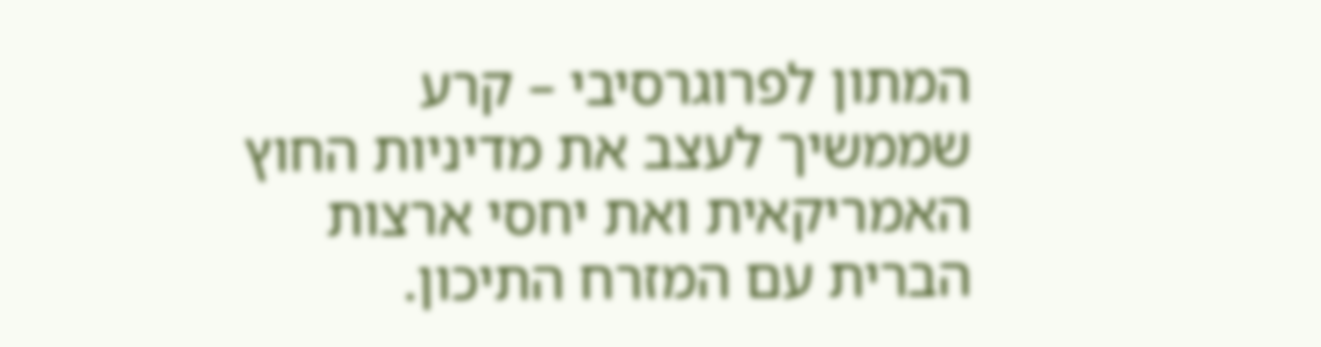המתון לפרוגרסיבי – קרע שממשיך לעצב את מדיניות החוץ האמריקאית ואת יחסי ארצות הברית עם המזרח התיכון.